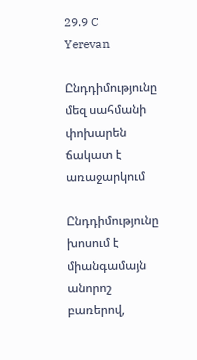29.9 C
Yerevan

Ընդդիմությունը մեզ սահմանի փոխարեն ճակատ է առաջարկում

Ընդդիմությունը խոսում է միանգամայն անորոշ բառերով,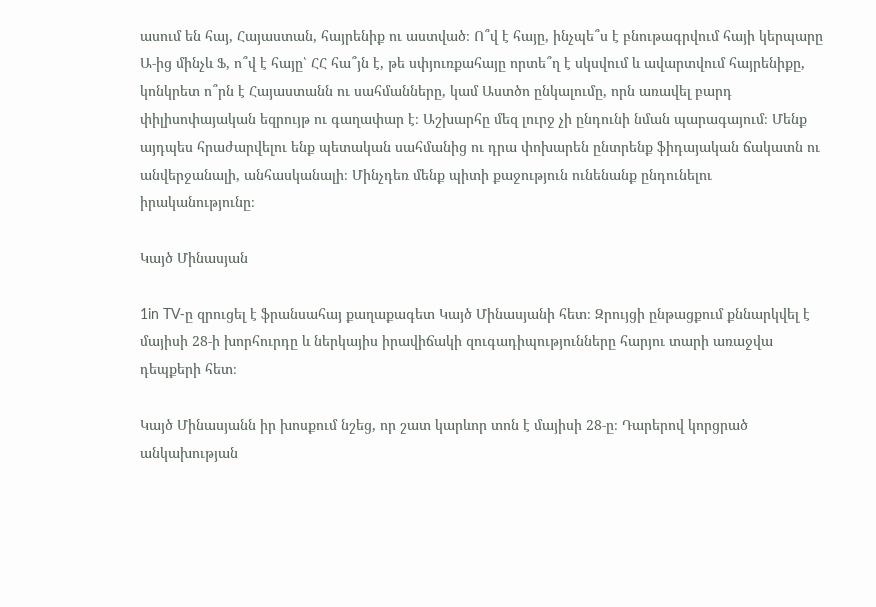ասում են հայ, Հայաստան, հայրենիք ու աստված։ Ո՞վ է հայը, ինչպե՞ս է բնութագրվում հայի կերպարը Ա‑ից մինչև Ֆ, ո՞վ է հայը՝ ՀՀ հա՞յն է, թե սփյուռքահայը որտե՞ղ է սկսվում և ավարտվում հայրենիքը, կոնկրետ ո՞րն է Հայաստանն ու սահմանները, կամ Աստծո ընկալումը, որն առավել բարդ փիլիսոփայական եզրույթ ու գաղափար է։ Աշխարհը մեզ լուրջ չի ընդունի նման պարագայում։ Մենք այդպես հրաժարվելու ենք պետական սահմանից ու դրա փոխարեն ընտրենք ֆիդայական ճակատն ու անվերջանալի, անհասկանալի։ Մինչդեռ մենք պիտի քաջություն ունենանք ընդունելու իրականությունը։

Կայծ Մինասյան

1in TV‑ը զրուցել է ֆրանսահայ քաղաքագետ Կայծ Մինասյանի հետ։ Զրույցի ընթացքում քննարկվել է մայիսի 28‑ի խորհուրդը և ներկայիս իրավիճակի զուգադիպությունները հարյու տարի առաջվա դեպքերի հետ։

Կայծ Մինասյանն իր խոսքում նշեց, որ շատ կարևոր տոն է մայիսի 28‑ը։ Դարերով կորցրած անկախության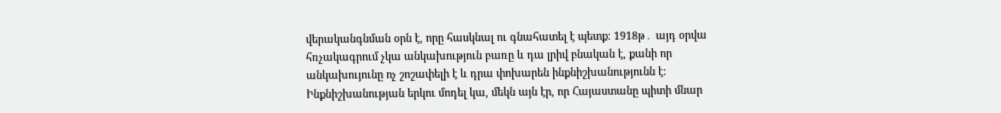վերականգնման օրն է, որը հասկնալ ու գնահատել է պետք։ 1918թ․ այդ օրվա հռչակագրում չկա անկախություն բառը և դա լրիվ բնական է, քանի որ անկախույունը ոչ շոշափելի է և դրա փոխարեն ինքնիշխանությունն է։ Ինքնիշխանության երկու մոդել կա, մեկն այն էր, որ Հայաստանը պիտի մնար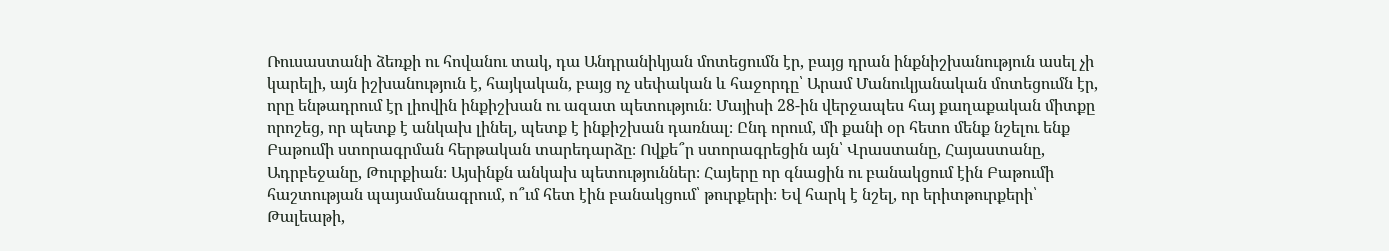Ռուսաստանի ձեռքի ու հովանու տակ, դա Անդրանիկյան մոտեցումն էր, բայց դրան ինքնիշխանություն ասել չի կարելի, այն իշխանություն է, հայկական, բայց ոչ սեփական և հաջորդը՝ Արամ Մանուկյանական մոտեցումն էր, որը ենթադրում էր լիովին ինքիշխան ու ազատ պետություն։ Մայիսի 28-ին վերջապես հայ քաղաքական միտքը որոշեց, որ պետք է անկախ լինել, պետք է ինքիշխան դառնալ։ Ընդ որում, մի քանի օր հետո մենք նշելու ենք Բաթումի ստորագրման հերթական տարեդարձը։ Ովքե՞ր ստորագրեցին այն՝ Վրաստանը, Հայաստանը, Ադրբեջանը, Թուրքիան։ Այսինքն անկախ պետություններ։ Հայերը որ գնացին ու բանակցում էին Բաթումի հաշտության պայամանագրում, ո՞ւմ հետ էին բանակցում՝ թուրքերի։ Եվ հարկ է նշել, որ երիտթուրքերի՝ Թալեաթի,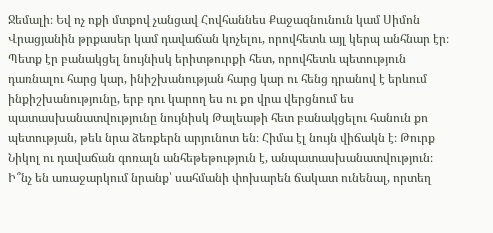Ջեմալի։ Եվ ոչ ոքի մտքով չանցավ Հովհաննես Քաջազնունուն կամ Սիմոն Վրացյանին թրքասեր կամ դավաճան կոչելու, որովհետև այլ կերպ անհնար էր։ Պետք էր բանակցել նույնիսկ երիտթուրքի հետ, որովհետև պետություն դառնալու հարց կար, ինիշխանության հարց կար ու հենց դրանով է երևում ինքիշխանությունը, երբ դու կարող ես ու քո վրա վերցնում ես պատասխանատվությունը նույնիսկ Թալեաթի հետ բանակցելու հանուն քո պետության, թեև նրա ձեռքերն արյունոտ են։ Հիմա էլ նույն վիճակն է։ Թուրք Նիկոլ ու դավաճան գոռալն անհեթեթություն է, անպատասխանատվություն։ Ի՞նչ են առաջարկում նրանք՝ սահմանի փոխարեն ճակատ ունենալ, որտեղ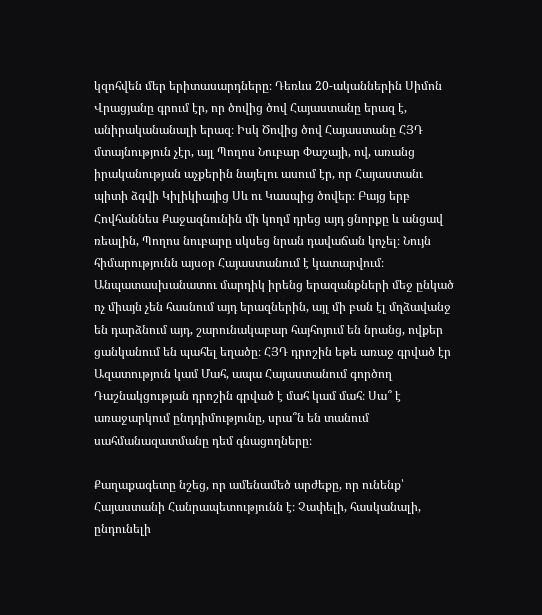կզոհվեն մեր երիտասարդները։ Դեռևս 20-ականներին Սիմոն Վրացյանը գրում էր, որ ծովից ծով Հայաստանը երազ է, անիրականանալի երազ։ Իսկ Ծովից ծով Հայաստանը ՀՅԴ մտայնություն չէր, այլ Պողոս Նուբար Փաշայի, ով, առանց իրականության աչքերին նայելու ասում էր, որ Հայաստանւ պիտի ձգվի Կիլիկիայից Սև ու Կասպից ծովեր։ Բայց երբ Հովհաննես Քաջազնունին մի կողմ դրեց այդ ցնորքը և անցավ ռեալին, Պողոս նուբարը սկսեց նրան դավաճան կոչել։ Նույն հիմարությունն այսօր Հայաստանում է կատարվում։ Անպատասխանատու մարդիկ իրենց երազանքների մեջ ընկած ոչ միայն չեն հասնում այդ երազներին, այլ մի բան էլ մղձավանջ են դարձնում այդ, շարունակաբար հայհոյում են նրանց, ովքեր ցանկանում են պահել եղածը։ ՀՅԴ դրոշին եթե առաջ գրված էր Ազատություն կամ Մահ, ապա Հայաստանում գործող Դաշնակցության դրոշին գրված է մահ կամ մահ։ Սա՞ է առաջարկում ընդդիմությունը, սրա՞ն են տանում սահմանազատմանը դեմ գնացողները։

Քաղաքագետը նշեց, որ ամենամեծ արժեքը, որ ունենք՝  Հայաստանի Հանրապետությունն է։ Չափելի, հասկանալի, ընդունելի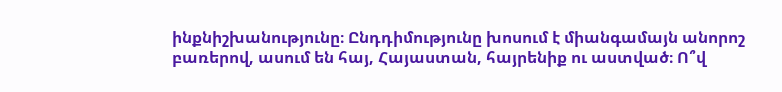ինքնիշխանությունը։ Ընդդիմությունը խոսում է միանգամայն անորոշ բառերով, ասում են հայ, Հայաստան, հայրենիք ու աստված։ Ո՞վ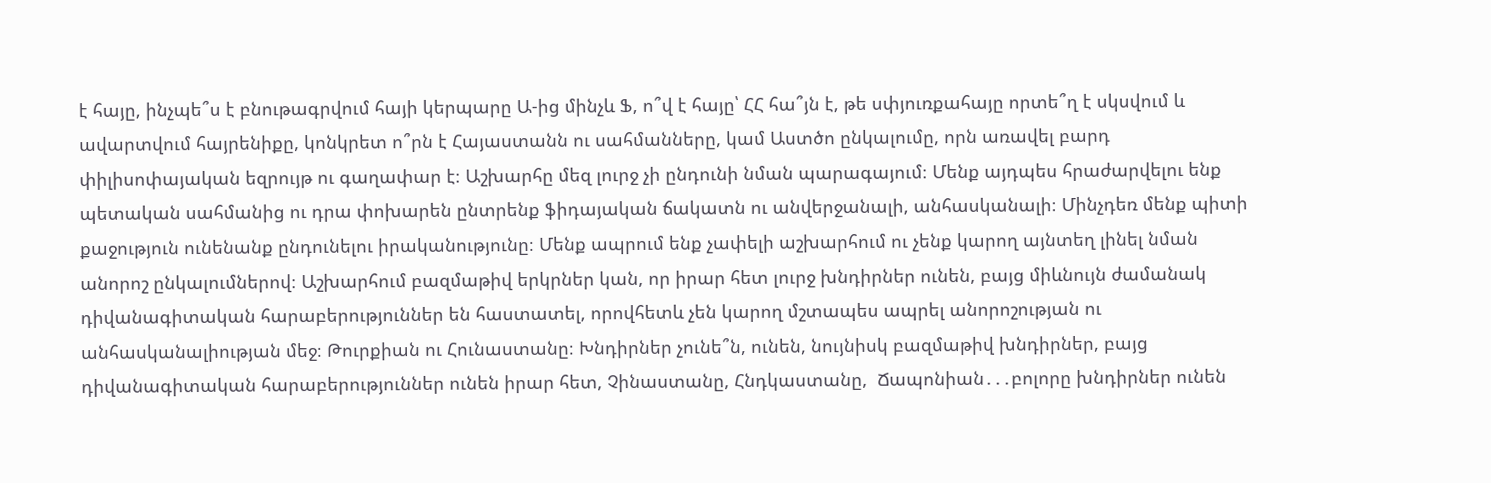է հայը, ինչպե՞ս է բնութագրվում հայի կերպարը Ա‑ից մինչև Ֆ, ո՞վ է հայը՝ ՀՀ հա՞յն է, թե սփյուռքահայը որտե՞ղ է սկսվում և ավարտվում հայրենիքը, կոնկրետ ո՞րն է Հայաստանն ու սահմանները, կամ Աստծո ընկալումը, որն առավել բարդ փիլիսոփայական եզրույթ ու գաղափար է։ Աշխարհը մեզ լուրջ չի ընդունի նման պարագայում։ Մենք այդպես հրաժարվելու ենք պետական սահմանից ու դրա փոխարեն ընտրենք ֆիդայական ճակատն ու անվերջանալի, անհասկանալի։ Մինչդեռ մենք պիտի քաջություն ունենանք ընդունելու իրականությունը։ Մենք ապրում ենք չափելի աշխարհում ու չենք կարող այնտեղ լինել նման անորոշ ընկալումներով։ Աշխարհում բազմաթիվ երկրներ կան, որ իրար հետ լուրջ խնդիրներ ունեն, բայց միևնույն ժամանակ դիվանագիտական հարաբերություններ են հաստատել, որովհետև չեն կարող մշտապես ապրել անորոշության ու անհասկանալիության մեջ։ Թուրքիան ու Հունաստանը։ Խնդիրներ չունե՞ն, ունեն, նույնիսկ բազմաթիվ խնդիրներ, բայց դիվանագիտական հարաբերություններ ունեն իրար հետ, Չինաստանը, Հնդկաստանը,  Ճապոնիան․․․բոլորը խնդիրներ ունեն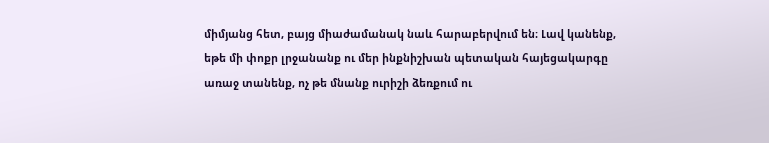միմյանց հետ, բայց միաժամանակ նաև հարաբերվում են։ Լավ կանենք, եթե մի փոքր լրջանանք ու մեր ինքնիշխան պետական հայեցակարգը առաջ տանենք, ոչ թե մնանք ուրիշի ձեռքում ու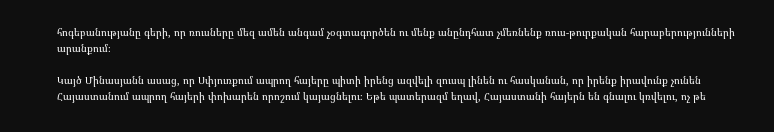հոգեբանությանը գերի, որ ռուսները մեզ ամեն անգամ չօգտագործեն ու մենք անընդհատ չմեռնենք ռուս-թուրքական հարաբերությունների արանքում։

Կայծ Մինասյանն ասաց, որ Սփյուռքում ապրող հայերը պիտի իրենց ազվելի զուսպ լինեն ու հասկանան, որ իրենք իրավունք չունեն Հայաստանում ապրող հայերի փոխարեն որոշում կայացնելու։ Եթե պատերազմ եղավ, Հայաստանի հայերն են գնալու կռվելու, ոչ թե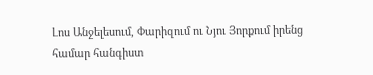Լոս Անջելեսում, Փարիզում ու Նյու Յորքում իրենց համար հանգիստ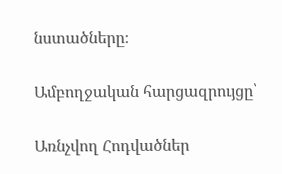նստածները։

Ամբողջական հարցազրույցը՝

Առնչվող Հոդվածներ